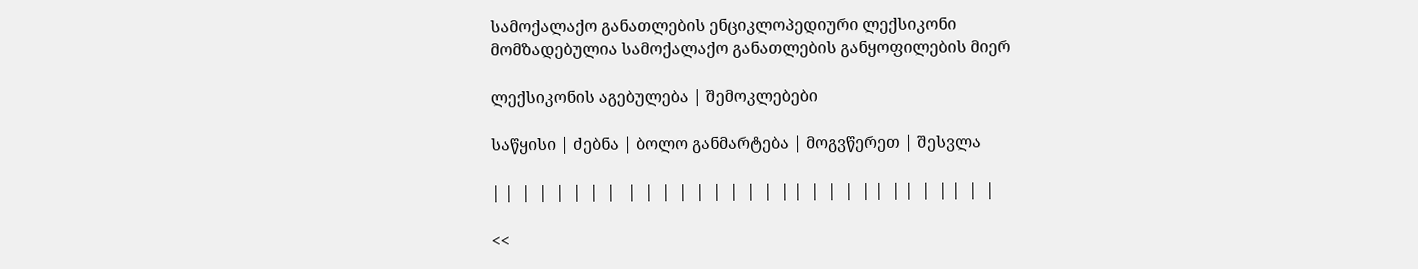სამოქალაქო განათლების ენციკლოპედიური ლექსიკონი
მომზადებულია სამოქალაქო განათლების განყოფილების მიერ

ლექსიკონის აგებულება | შემოკლებები

საწყისი | ძებნა | ბოლო განმარტება | მოგვწერეთ | შესვლა

| |  |  |  |  |  |  |   |  |  |  |  |  |  |  |  |  | |  |  |  |  | |  | |  |  | |  |  |

<<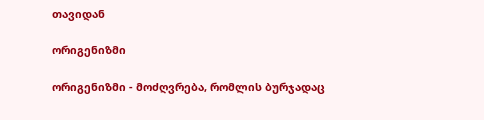თავიდან

ორიგენიზმი

ორიგენიზმი - მოძღვრება, რომლის ბურჯადაც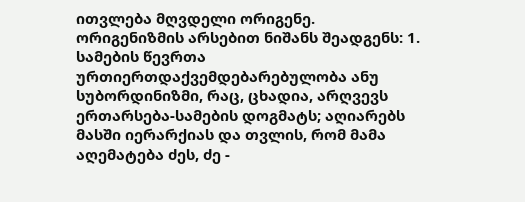ითვლება მღვდელი ორიგენე.
ორიგენიზმის არსებით ნიშანს შეადგენს: 1. სამების წევრთა ურთიერთდაქვემდებარებულობა ანუ სუბორდინიზმი, რაც, ცხადია, არღვევს ერთარსება-სამების დოგმატს; აღიარებს მასში იერარქიას და თვლის, რომ მამა აღემატება ძეს, ძე -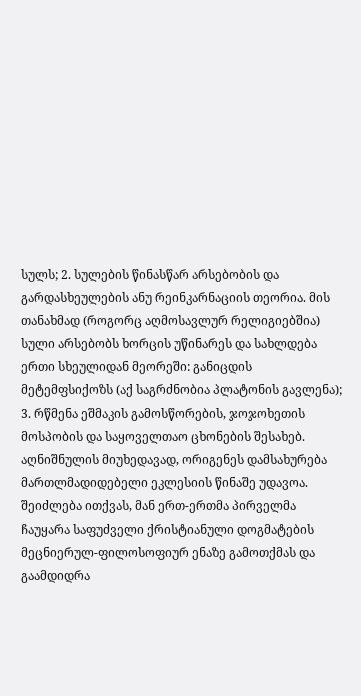სულს; 2. სულების წინასწარ არსებობის და გარდასხეულების ანუ რეინკარნაციის თეორია. მის თანახმად (როგორც აღმოსავლურ რელიგიებშია) სული არსებობს ხორცის უწინარეს და სახლდება ერთი სხეულიდან მეორეში: განიცდის მეტემფსიქოზს (აქ საგრძნობია პლატონის გავლენა); 3. რწმენა ეშმაკის გამოსწორების, ჯოჯოხეთის მოსპობის და საყოველთაო ცხონების შესახებ.
აღნიშნულის მიუხედავად, ორიგენეს დამსახურება მართლმადიდებელი ეკლესიის წინაშე უდავოა. შეიძლება ითქვას, მან ერთ-ერთმა პირველმა ჩაუყარა საფუძველი ქრისტიანული დოგმატების მეცნიერულ-ფილოსოფიურ ენაზე გამოთქმას და გაამდიდრა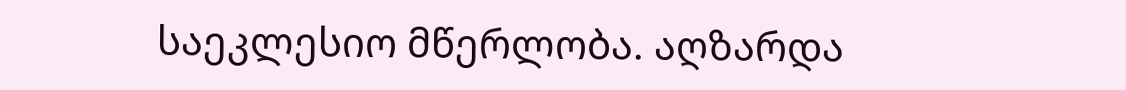საეკლესიო მწერლობა. აღზარდა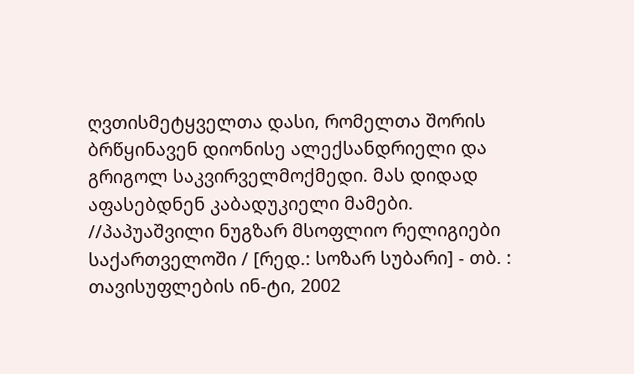ღვთისმეტყველთა დასი, რომელთა შორის ბრწყინავენ დიონისე ალექსანდრიელი და გრიგოლ საკვირველმოქმედი. მას დიდად აფასებდნენ კაბადუკიელი მამები.
//პაპუაშვილი ნუგზარ მსოფლიო რელიგიები საქართველოში / [რედ.: სოზარ სუბარი] - თბ. : თავისუფლების ინ-ტი, 2002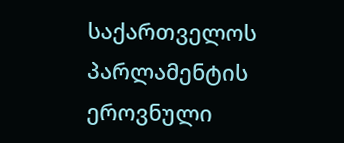საქართველოს პარლამენტის ეროვნული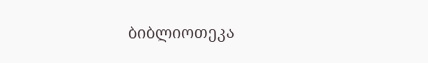ბიბლიოთეკა